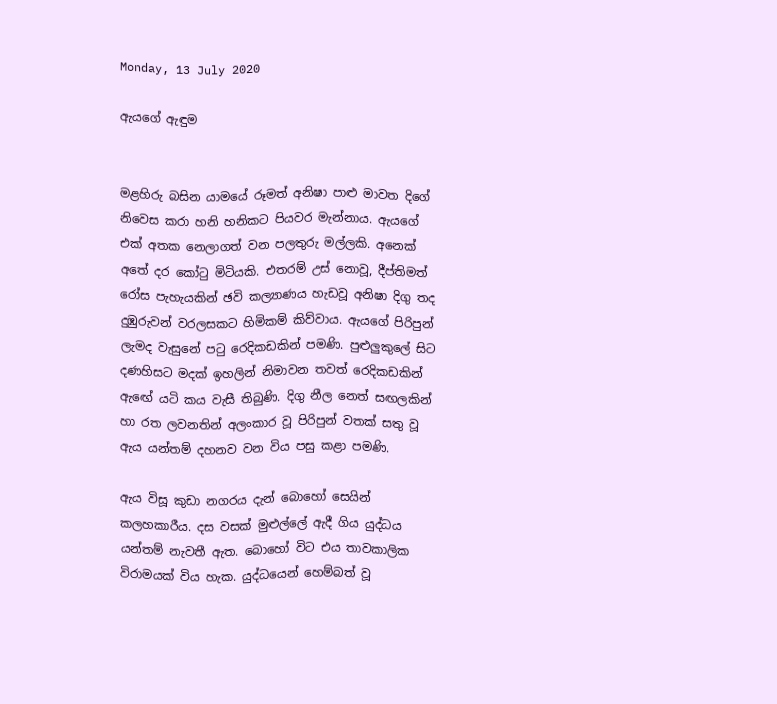Monday, 13 July 2020

ඇයගේ ඇඳුම


මළහිරු බසින යාමයේ රූමත් අනිෂා පාළු මාවත දිගේ නිවෙස කරා හනි හනිකට පියවර මැන්නාය. ඇයගේ එක් අතක නෙලාගත් වන පලතුරු මල්ලකි. අනෙක් අතේ දර කෝටු මිටියකි. එතරම් උස් නොවූ, දීප්තිමත් රෝස පැහැයකින් ඡවි කල්‍යාණය හැඩවූ අනිෂා දිගු තද දුඹුරුවන් වරලසකට හිමිකම් කිව්වාය. ඇයගේ පිරිපුන් ලැමද වැසුනේ පටු රෙදිකඩකින් පමණි. පුළුලුකුලේ සිට දණහිසට මදක් ඉහලින් නිමාවන තවත් රෙදිකඩකින් ඇඟේ යටි කය වැසී තිබුණි. දිගු නීල නෙත් සඟලකින් හා රත ලවනතින් අලංකාර වූ පිරිපුන් වතක් සතු වූ ඇය යන්තම් දහනව වන විය පසු කළා පමණි.

ඇය විසූ කුඩා නගරය දැන් බොහෝ සෙයින් කලහකාරීය. දස වසක් මුළුල්ලේ ඇදී ගිය යුද්ධය යන්තම් නැවතී ඇත. බොහෝ විට එය තාවකාලික විරාමයක් විය හැක. යුද්ධයෙන් හෙම්බත් වූ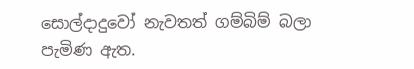සොල්දාදුවෝ නැවතත් ගම්බිම් බලා පැමිණ ඇත.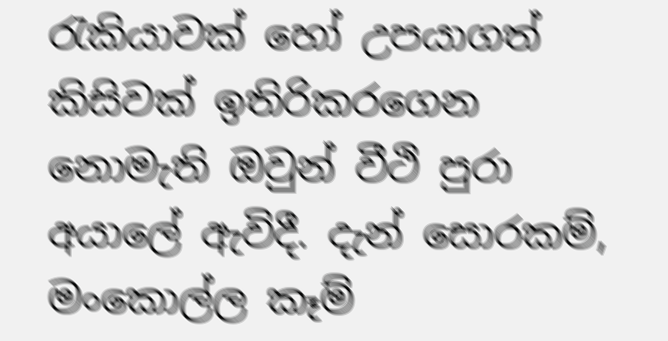රැකියාවක් හෝ උපයාගත් කිසිවක් ඉතිරිකරගෙන නොමැති ඔවුන් වීථි පුරා අයාලේ ඇවිදී. දැන් සොරකම්, මංකොල්ල කෑම්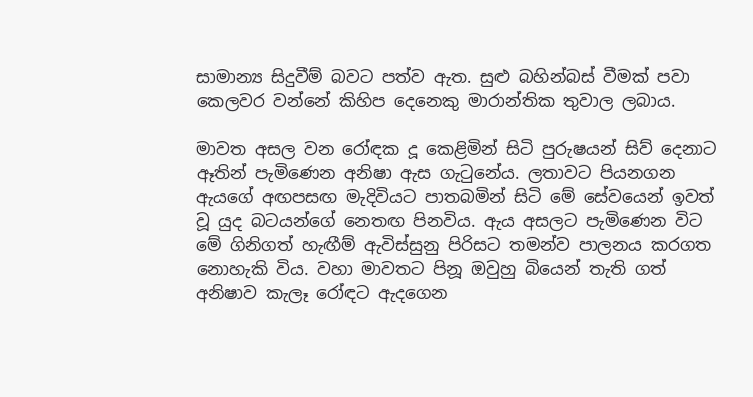සාමාන්‍ය සිදුවීම් බවට පත්ව ඇත. සුළු බහින්බස් වීමක් පවා කෙලවර වන්නේ කිහිප දෙනෙකු මාරාන්තික තුවාල ලබාය.

මාවත අසල වන රෝඳක දූ කෙළිමින් සිටි පුරුෂයන් සිව් දෙනාට ඈතින් පැමිණෙන අනිෂා ඇස ගැටුනේය. ලතාවට පියනගන ඇයගේ අඟපසඟ මැදිවියට පාතබමින් සිටි මේ සේවයෙන් ඉවත් වූ යුද බටයන්ගේ නෙතඟ පිනවිය. ඇය අසලට පැමිණෙන විට මේ ගිනිගත් හැඟීම් ඇවිස්සුනු පිරිසට තමන්ව පාලනය කරගත නොහැකි විය. වහා මාවතට පිනූ ඔවුහු බියෙන් තැති ගත් අනිෂාව කැලෑ රෝඳට ඇදගෙන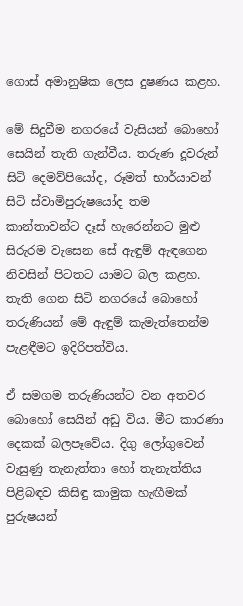ගොස් අමානුෂික ලෙස දුෂණය කළහ.

මේ සිදුවීම නගරයේ වැසියන් බොහෝ සෙයින් තැති ගැන්වීය. තරුණ දූවරුන් සිටි දෙමව්පියෝද, රූමත් භාර්යාවන් සිටි ස්වාමිපුරුෂයෝද තම කාන්තාවන්ට දෑස් හැරෙන්නට මුළු සිරුරම වැසෙන සේ ඇඳුම් ඇඳගෙන නිවසින් පිටතට යාමට බල කළහ. තැති ගෙන සිටි නගරයේ බොහෝ තරුණියන් මේ ඇඳුම් කැමැත්තෙන්ම පැළඳීමට ඉදිරිපත්විය.

ඒ සමගම තරුණියන්ට වන අතවර බොහෝ සෙයින් අඩු විය. මීට කාරණා දෙකක් බලපෑවේය. දිගු ලෝගුවෙන් වැසුණු තැනැත්තා හෝ තැනැත්තිය පිළිබඳව කිසිඳු කාමුක හැඟීමක් පුරුෂයන්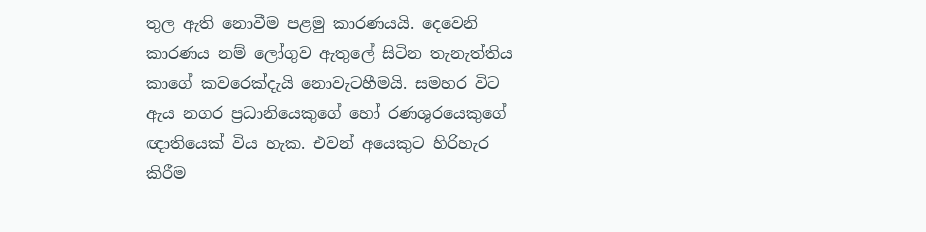තුල ඇති නොවීම පළමු කාරණයයි. දෙවෙනි කාරණය නම් ලෝගුව ඇතුලේ සිටින තැනැත්තිය කාගේ කවරෙක්දැයි නොවැටහීමයි. සමහර විට ඇය නගර ප්‍රධානියෙකුගේ හෝ රණශුරයෙකුගේ ඥාතියෙක් විය හැක. එවන් අයෙකුට හිරිහැර කිරීම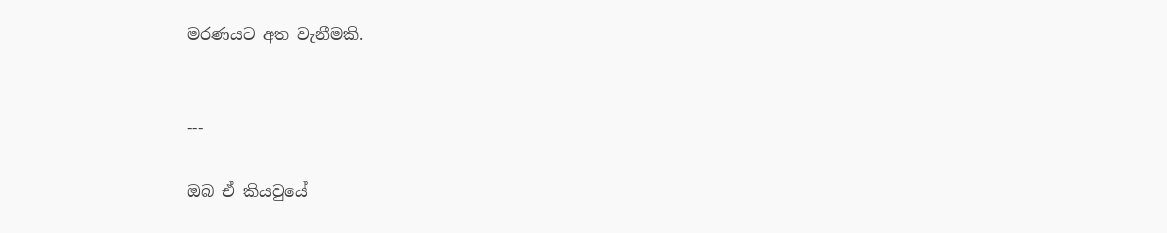මරණයට අත වැනීමකි.


---

ඔබ ඒ කියවුයේ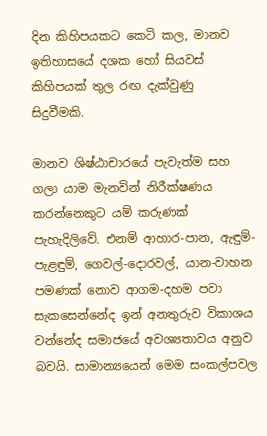දින කිහිපයකට කෙටි කල, මානව ඉතිහාසයේ දශක හෝ සියවස් කිහිපයක් තුල රඟ දැක්වුණු  සිදුවීමකි.

මානව ශිෂ්ඨාචාරයේ පැවැත්ම සහ ගලා යාම මැනවින් නිරීක්ෂණය කරන්නෙකුට යම් කරුණක් පැහැදිලිවේ. එනම් ආහාර-පාන, ඇඳුම්-පැළඳුම්, ගෙවල්-දොරවල්, යාන-වාහන පමණක් නොව ආගම-දහම පවා සැකසෙන්නේද ඉන් අනතුරුව විකාශය වන්නේද සමාජයේ අවශ්‍යතාවය අනුව බවයි. සාමාන්‍යයෙන් මෙම සංකල්පවල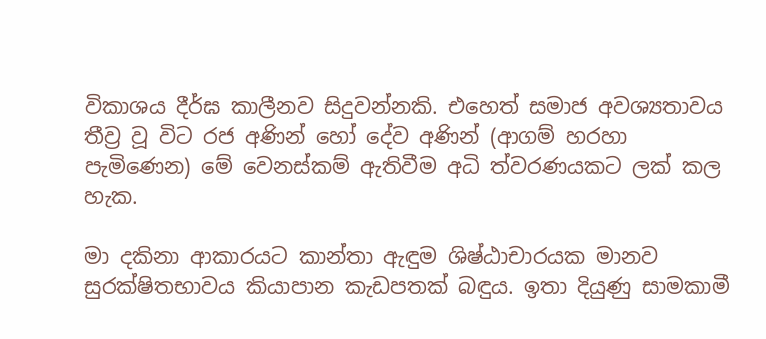විකාශය දීර්ඝ කාලීනව සිදුවන්නකි. එහෙත් සමාජ අවශ්‍යතාවය තීව්‍ර වූ විට රජ අණින් හෝ දේව අණින් (ආගම් හරහා පැමිණෙන) මේ වෙනස්කම් ඇතිවීම අධි ත්වරණයකට ලක් කල හැක.

මා දකිනා ආකාරයට කාන්තා ඇඳුම ශිෂ්ඨාචාරයක මානව සුරක්ෂිතභාවය කියාපාන කැඩපතක් බඳුය. ඉතා දියුණු සාමකාමී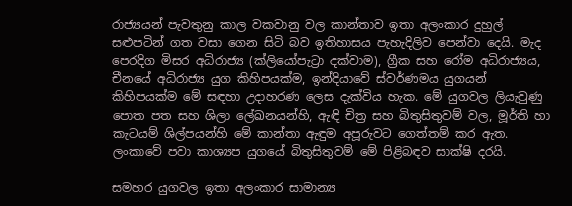රාජ්‍යයන් පැවතුනු කාල වකවානු වල කාන්තාව ඉතා අලංකාර දුහුල් සළුපටින් ගත වසා ගෙන සිටි බව ඉතිහාසය පැහැදිලිව පෙන්වා දෙයි. මැද පෙරදිග මිසර අධිරාජ්‍ය (ක්ලියෝපැට්‍රා දක්වාම), ග්‍රීක සහ රෝම අධිරාජ්‍යය, චීනයේ අධිරාජ්‍ය යුග කිහිපයක්ම, ඉන්දියාවේ ස්වර්ණමය යුගයන් කිහිපයක්ම මේ සඳහා උදාහරණ ලෙස දැක්විය හැක. මේ යුගවල ලියැවුණු පොත පත සහ ශිලා ලේඛනයන්හි, ඇඳි චිත්‍ර සහ බිතුසිතුවම් වල, මූර්ති හා කැටයම් ශිල්පයන්හි මේ කාන්තා ඇඳුම අපූරුවට ගෙත්තම් කර ඇත. ලංකාවේ පවා කාශ්‍යප යුගයේ බිතුසිතුවම් මේ පිළිබඳව සාක්ෂි දරයි.

සමහර යුගවල ඉතා අලංකාර සාමාන්‍ය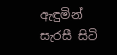ඇඳුමින් සැරසී සිටි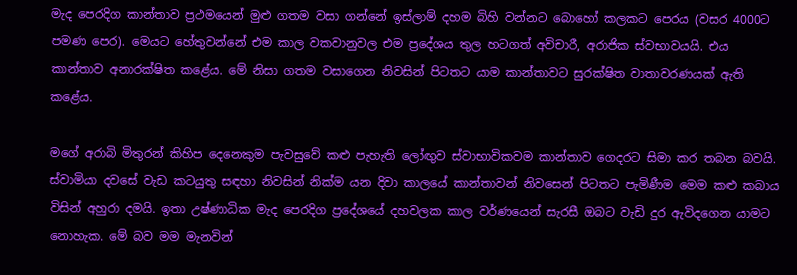මැද පෙරදිග කාන්තාව ප්‍රථමයෙන් මුළු ගතම වසා ගන්නේ ඉස්ලාම් දහම බිහි වන්නට බොහෝ කලකට පෙරය (වසර 4000ට පමණ පෙර). මෙයට හේතුවන්නේ එම කාල වකවානුවල එම ප්‍රදේශය තුල හටගත් අවිචාරී, අරාජික ස්වභාවයයි. එය කාන්තාව අනාරක්ෂිත කළේය. මේ නිසා ගතම වසාගෙන නිවසින් පිටතට යාම කාන්තාවට සුරක්ෂිත වාතාවරණයක් ඇති කළේය.

මගේ අරාබි මිතුරන් කිහිප දෙනෙකුම පැවසුවේ කළු පැහැති ලෝඟුව ස්වාභාවිකවම කාන්තාව ගෙදරට සිමා කර තබන බවයි. ස්වාමියා දවසේ වැඩ කටයුතු සඳහා නිවසින් නික්ම යන දිවා කාලයේ කාන්තාවන් නිවසෙන් පිටතට පැමිණීම මෙම කළු කබාය විසින් අහුරා දමයි. ඉතා උෂ්ණාධික මැද පෙරදිග ප්‍රදේශයේ දහවලක කාල වර්ණයෙන් සැරසී ඔබට වැඩි දුර ඇවිදගෙන යාමට නොහැක. මේ බව මම මැනවින්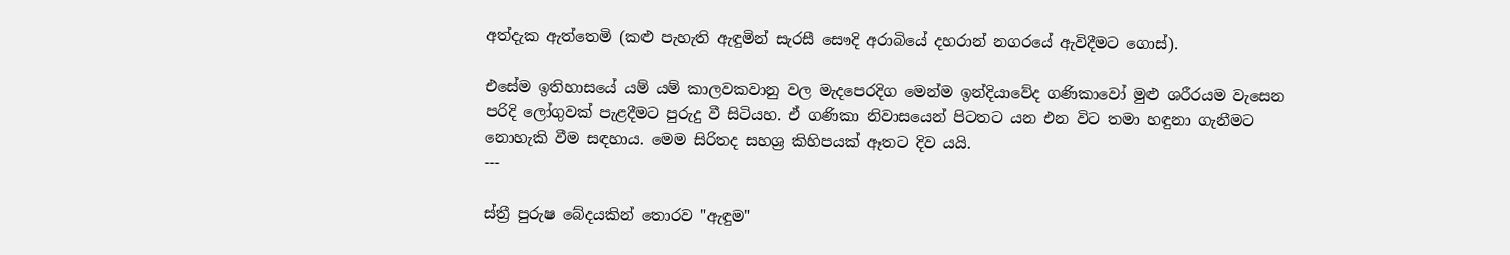අත්දැක ඇත්තෙමි (කළු පැහැති ඇඳුමින් සැරසී සෞදි අරාබියේ දහරාන් නගරයේ ඇවිදීමට ගොස්).

එසේම ඉතිහාසයේ යම් යම් කාලවකවානු වල මැදපෙරදිග මෙන්ම ඉන්දියාවේද ගණිකාවෝ මුළු ශරීරයම වැසෙන පරිදි ලෝගුවක් පැළදීමට පුරුදු වී සිටියහ. ඒ ගණිකා නිවාසයෙන් පිටතට යන එන විට තමා හඳුනා ගැනීමට නොහැකි වීම සඳහාය. මෙම සිරිතද සහශ්‍ර කිහිපයක් ඈතට දිව යයි.
---

ස්ත්‍රී පුරුෂ බේදයකින් තොරව "ඇඳුම"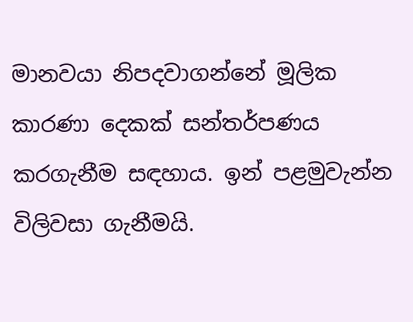මානවයා නිපදවාගන්නේ මූලික කාරණා දෙකක් සන්තර්පණය කරගැනීම සඳහාය. ඉන් පළමුවැන්න විලිවසා ගැනීමයි.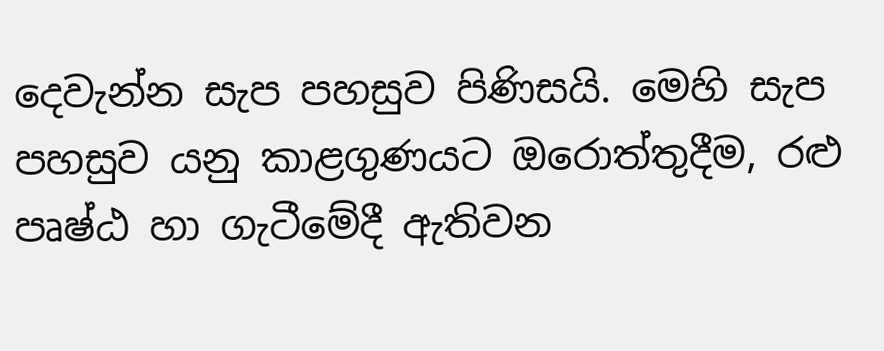දෙවැන්න සැප පහසුව පිණිසයි. මෙහි සැප පහසුව යනු කාළගුණයට ඔරොත්තුදීම, රළු පෘෂ්ඨ හා ගැටීමේදී ඇතිවන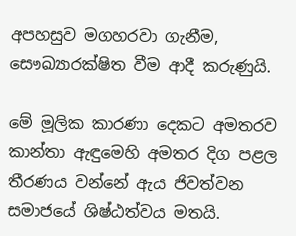අපහසුව මගහරවා ගැනීම, සෞඛ්‍යාරක්ෂිත වීම ආදී කරුණුයි.

මේ මූලික කාරණා දෙකට අමතරව කාන්තා ඇඳුමෙහි අමතර දිග පළල තීරණය වන්නේ ඇය ජිවත්වන සමාජයේ ශිෂ්ඨත්වය මතයි.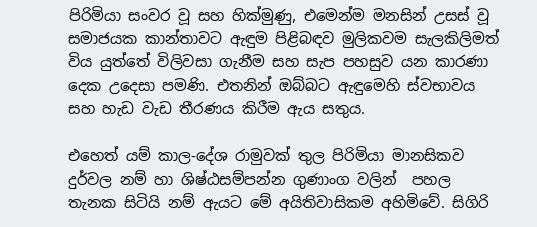පිරිමියා සංවර වූ සහ හික්මුණු, එමෙන්ම මනසින් උසස් වූ සමාජයක කාන්තාවට ඇඳුම පිළිබඳව මුලිකවම සැලකිලිමත් විය යුත්තේ විලිවසා ගැනීම සහ සැප පහසුව යන කාරණා දෙක උදෙසා පමණි. එතනින් ඔබ්බට ඇඳුමෙහි ස්වභාවය සහ හැඩ වැඩ තීරණය කිරීම ඇය සතුය.

එහෙත් යම් කාල-දේශ රාමුවක් තුල පිරිමියා මානසිකව දුර්වල නම් හා ශිෂ්ඨසම්පන්න ගුණාංග වලින්  පහල තැනක සිටියි නම් ඇයට මේ අයිතිවාසිකම අහිමිවේ. සිගිරි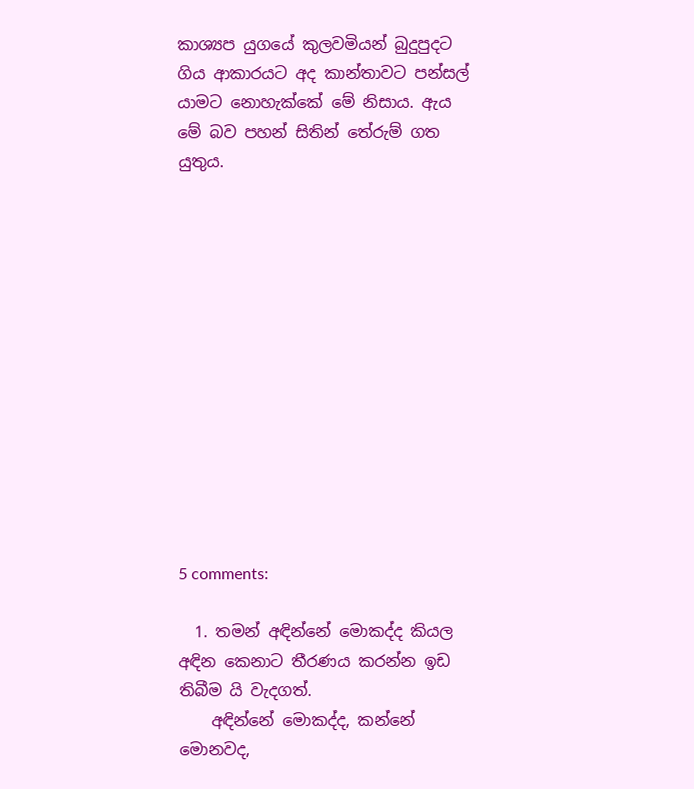කාශ්‍යප යුගයේ කුලවමියන් බුදුපුදට ගිය ආකාරයට අද කාන්තාවට පන්සල් යාමට නොහැක්කේ මේ නිසාය. ඇය මේ බව පහන් සිතින් තේරුම් ගත යුතුය.













5 comments:

  1. තමන් අඳින්නේ මොකද්ද කියල අඳින කෙනාට තීරණය කරන්න ඉඩ තිබීම යි වැදගත්.
    අඳින්නේ මොකද්ද, කන්නේ මොනවද,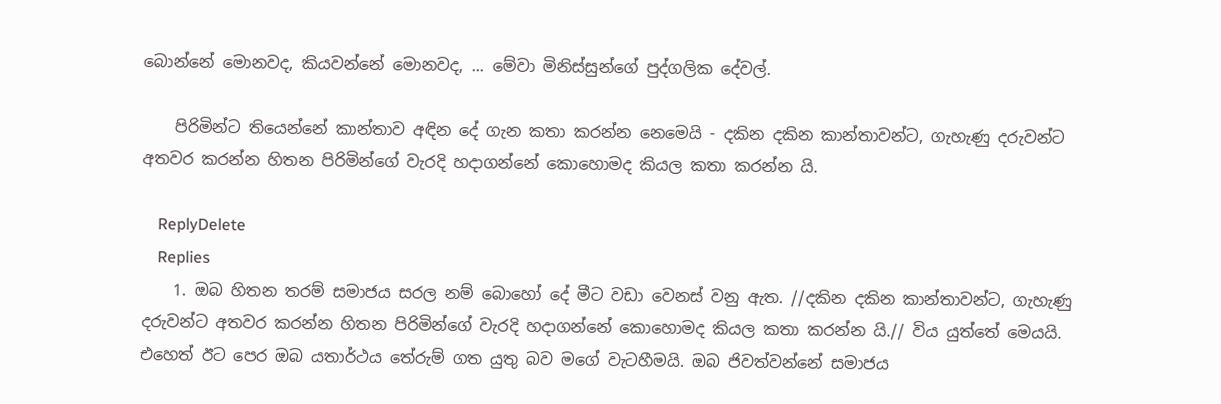බොන්නේ මොනවද, කියවන්නේ මොනවද, ... මේවා මිනිස්සුන්ගේ පුද්ගලික දේවල්.

    පිරිමින්ට තියෙන්නේ කාන්තාව අඳින දේ ගැන කතා කරන්න නෙමෙයි - දකින දකින කාන්තාවන්ට, ගැහැණු දරුවන්ට අතවර කරන්න හිතන පිරිමින්ගේ වැරදි හදාගන්නේ කොහොමද කියල කතා කරන්න යි.

    ReplyDelete
    Replies
    1. ඔබ හිතන තරම් සමාජය සරල නම් බොහෝ දේ මීට වඩා වෙනස් වනු ඇත. //දකින දකින කාන්තාවන්ට, ගැහැණු දරුවන්ට අතවර කරන්න හිතන පිරිමින්ගේ වැරදි හදාගන්නේ කොහොමද කියල කතා කරන්න යි.// විය යුත්තේ මෙයයි. එහෙත් ඊට පෙර ඔබ යතාර්ථය තේරුම් ගත යුතු බව මගේ වැටහීමයි. ඔබ ජිවත්වන්නේ සමාජය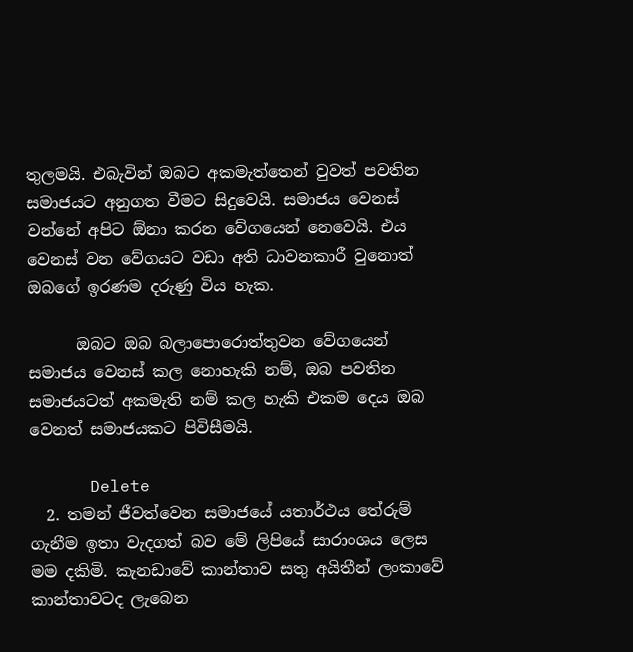තුලමයි. එබැවින් ඔබට අකමැත්තෙන් වුවත් පවතින සමාජයට අනුගත වීමට සිදුවෙයි. සමාජය වෙනස් වන්නේ අපිට ඕනා කරන වේගයෙන් නෙවෙයි. එය වෙනස් වන වේගයට වඩා අති ධාවනකාරී වුනොත් ඔබගේ ඉරණම දරුණු විය හැක.

      ඔබට ඔබ බලාපොරොත්තුවන වේගයෙන් සමාජය වෙනස් කල නොහැකි නම්, ඔබ පවතින සමාජයටත් අකමැති නම් කල හැකි එකම දෙය ඔබ වෙනත් සමාජයකට පිවිසීමයි.

      Delete
  2. තමන් ජීවත්වෙන සමාජයේ යතාර්ථය තේරුම් ගැනීම ඉතා වැදගත් බව මේ ලිපියේ සාරාංශය ලෙස මම දකිමි. කැනඩාවේ කාන්තාව සතු අයිතීන් ලංකාවේ කාන්තාවටද ලැබෙන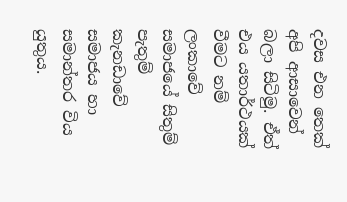දවස එන තෙක් අපි ආසාවෙන් බලා සිටිමු. ඒත් එය යතාර්ථයක් වීමට නම් ලංකාවේ සමාජයේ සිතුම් පැතුම් කැනඩාවේ සමාජය හා සමාන්තර විය යුතුය.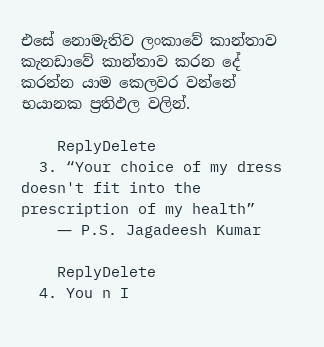එසේ නොමැතිව ලංකාවේ කාන්තාව කැනඩාවේ කාන්තාව කරන දේ කරන්න යාම කෙලවර වන්නේ භයානක ප්‍රතිඵල වලින්.

    ReplyDelete
  3. “Your choice of my dress doesn't fit into the prescription of my health”
    ― P.S. Jagadeesh Kumar

    ReplyDelete
  4. You n I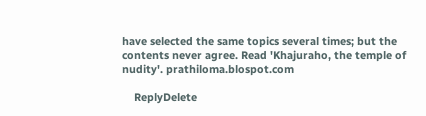have selected the same topics several times; but the contents never agree. Read 'Khajuraho, the temple of nudity'. prathiloma.blospot.com

    ReplyDelete